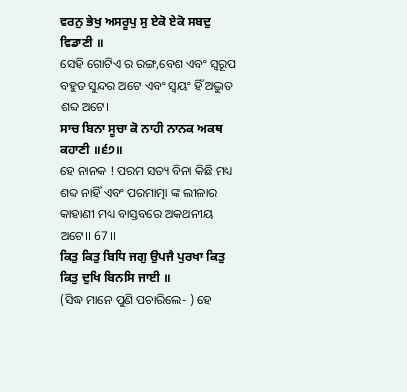ਵਰਨੁ ਭੇਖੁ ਅਸਰੂਪੁ ਸੁ ਏਕੋ ਏਕੋ ਸਬਦੁ ਵਿਡਾਣੀ ॥
ସେହି ଗୋଟିଏ ର ରଙ୍ଗ,ବେଶ ଏବଂ ସ୍ୱରୂପ ବହୁତ ସୁନ୍ଦର ଅଟେ ଏବଂ ସ୍ଵୟଂ ହିଁ ଅଦ୍ଭୁତ ଶବ୍ଦ ଅଟେ।
ਸਾਚ ਬਿਨਾ ਸੂਚਾ ਕੋ ਨਾਹੀ ਨਾਨਕ ਅਕਥ ਕਹਾਣੀ ॥੬੭॥
ହେ ନାନକ ! ପରମ ସତ୍ୟ ବିନା କିଛି ମଧ୍ୟ ଶବ୍ଦ ନାହିଁ ଏବଂ ପରମାତ୍ମା ଙ୍କ ଲୀଳାର କାହାଣୀ ମଧ୍ୟ ବାସ୍ତବରେ ଅକଥନୀୟ ଅଟେ।। 67 ।।
ਕਿਤੁ ਕਿਤੁ ਬਿਧਿ ਜਗੁ ਉਪਜੈ ਪੁਰਖਾ ਕਿਤੁ ਕਿਤੁ ਦੁਖਿ ਬਿਨਸਿ ਜਾਈ ॥
(ସିଦ୍ଧ ମାନେ ପୁଣି ପଚାରିଲେ- ) ହେ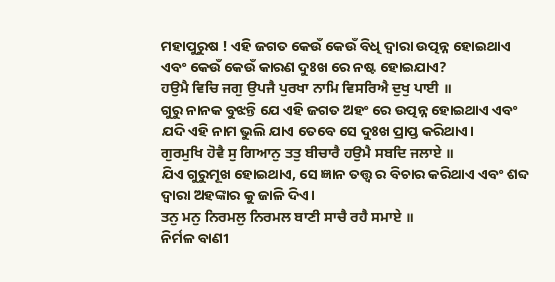ମହାପୁରୁଷ ! ଏହି ଜଗତ କେଉଁ କେଉଁ ବିଧି ଦ୍ଵାରା ଉତ୍ପନ୍ନ ହୋଇଥାଏ ଏବଂ କେଉଁ କେଉଁ କାରଣ ଦୁଃଖ ରେ ନଷ୍ଟ ହୋଇଯାଏ?
ਹਉਮੈ ਵਿਚਿ ਜਗੁ ਉਪਜੈ ਪੁਰਖਾ ਨਾਮਿ ਵਿਸਰਿਐ ਦੁਖੁ ਪਾਈ ॥
ଗୁରୁ ନାନକ ବୁଝନ୍ତି ଯେ ଏହି ଜଗତ ଅହଂ ରେ ଉତ୍ପନ୍ନ ହୋଇଥାଏ ଏବଂ ଯଦି ଏହି ନାମ ଭୁଲି ଯାଏ ତେବେ ସେ ଦୁଃଖ ପ୍ରାପ୍ତ କରିଥାଏ।
ਗੁਰਮੁਖਿ ਹੋਵੈ ਸੁ ਗਿਆਨੁ ਤਤੁ ਬੀਚਾਰੈ ਹਉਮੈ ਸਬਦਿ ਜਲਾਏ ॥
ଯିଏ ଗୁରୁମୂଖ ହୋଇଥାଏ, ସେ ଜ୍ଞାନ ତତ୍ତ୍ଵ ର ବିଚାର କରିଥାଏ ଏବଂ ଶବ୍ଦ ଦ୍ଵାରା ଅହଙ୍କାର କୁ ଜାଳି ଦିଏ।
ਤਨੁ ਮਨੁ ਨਿਰਮਲੁ ਨਿਰਮਲ ਬਾਣੀ ਸਾਚੈ ਰਹੈ ਸਮਾਏ ॥
ନିର୍ମଳ ବାଣୀ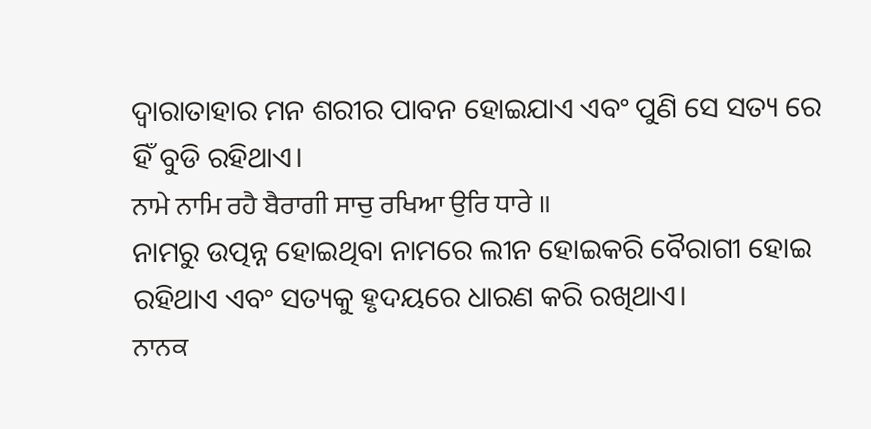ଦ୍ଵାରାତାହାର ମନ ଶରୀର ପାବନ ହୋଇଯାଏ ଏବଂ ପୁଣି ସେ ସତ୍ୟ ରେ ହିଁ ବୁଡି ରହିଥାଏ।
ਨਾਮੇ ਨਾਮਿ ਰਹੈ ਬੈਰਾਗੀ ਸਾਚੁ ਰਖਿਆ ਉਰਿ ਧਾਰੇ ॥
ନାମରୁ ଉତ୍ପନ୍ନ ହୋଇଥିବା ନାମରେ ଲୀନ ହୋଇକରି ବୈରାଗୀ ହୋଇ ରହିଥାଏ ଏବଂ ସତ୍ୟକୁ ହୃଦୟରେ ଧାରଣ କରି ରଖିଥାଏ।
ਨਾਨਕ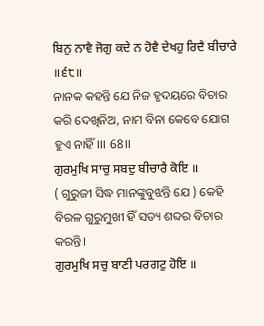ਬਿਨੁ ਨਾਵੈ ਜੋਗੁ ਕਦੇ ਨ ਹੋਵੈ ਦੇਖਹੁ ਰਿਦੈ ਬੀਚਾਰੇ ॥੬੮॥
ନାନକ କହନ୍ତି ଯେ ନିଜ ହୃଦୟରେ ବିଚାର କରି ଦେଖିନିଅ, ନାମ ବିନା କେବେ ଯୋଗ ହୁଏ ନାହିଁ।।। 68।।
ਗੁਰਮੁਖਿ ਸਾਚੁ ਸਬਦੁ ਬੀਚਾਰੈ ਕੋਇ ॥
( ଗୁରୁଜୀ ସିଦ୍ଧ ମାନଙ୍କୁବୁଝନ୍ତି ଯେ ) କେହି ବିରଳ ଗୁରୁମୁଖୀ ହିଁ ସତ୍ୟ ଶବ୍ଦର ବିଚାର କରନ୍ତି।
ਗੁਰਮੁਖਿ ਸਚੁ ਬਾਣੀ ਪਰਗਟੁ ਹੋਇ ॥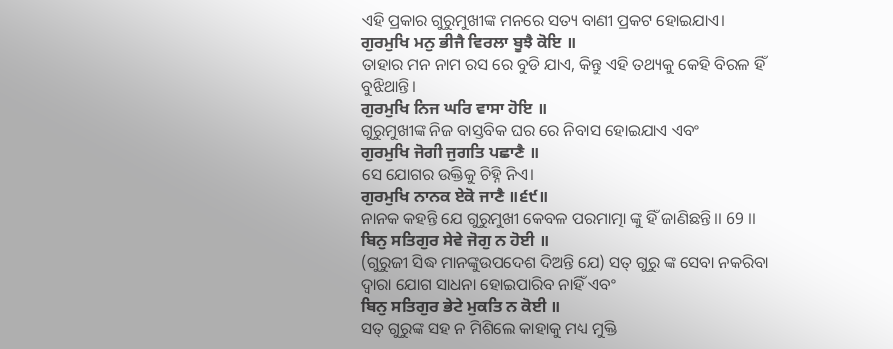ଏହି ପ୍ରକାର ଗୁରୁମୁଖୀଙ୍କ ମନରେ ସତ୍ୟ ବାଣୀ ପ୍ରକଟ ହୋଇଯାଏ।
ਗੁਰਮੁਖਿ ਮਨੁ ਭੀਜੈ ਵਿਰਲਾ ਬੂਝੈ ਕੋਇ ॥
ତାହାର ମନ ନାମ ରସ ରେ ବୁଡି ଯାଏ, କିନ୍ତୁ ଏହି ତଥ୍ୟକୁ କେହି ବିରଳ ହିଁ ବୁଝିଥାନ୍ତି।
ਗੁਰਮੁਖਿ ਨਿਜ ਘਰਿ ਵਾਸਾ ਹੋਇ ॥
ଗୁରୁମୁଖୀଙ୍କ ନିଜ ବାସ୍ତବିକ ଘର ରେ ନିବାସ ହୋଇଯାଏ ଏବଂ
ਗੁਰਮੁਖਿ ਜੋਗੀ ਜੁਗਤਿ ਪਛਾਣੈ ॥
ସେ ଯୋଗର ଉକ୍ତିକୁ ଚିହ୍ନି ନିଏ।
ਗੁਰਮੁਖਿ ਨਾਨਕ ਏਕੋ ਜਾਣੈ ॥੬੯॥
ନାନକ କହନ୍ତି ଯେ ଗୁରୁମୁଖୀ କେବଳ ପରମାତ୍ମା ଙ୍କୁ ହିଁ ଜାଣିଛନ୍ତି।। 69 ।।
ਬਿਨੁ ਸਤਿਗੁਰ ਸੇਵੇ ਜੋਗੁ ਨ ਹੋਈ ॥
(ଗୁରୁଜୀ ସିଦ୍ଧ ମାନଙ୍କୁଉପଦେଶ ଦିଅନ୍ତି ଯେ) ସତ୍ ଗୁରୁ ଙ୍କ ସେବା ନକରିବା ଦ୍ଵାରା ଯୋଗ ସାଧନା ହୋଇପାରିବ ନାହିଁ ଏବଂ
ਬਿਨੁ ਸਤਿਗੁਰ ਭੇਟੇ ਮੁਕਤਿ ਨ ਕੋਈ ॥
ସତ୍ ଗୁରୁଙ୍କ ସହ ନ ମିଶିଲେ କାହାକୁ ମଧ୍ୟ ମୁକ୍ତି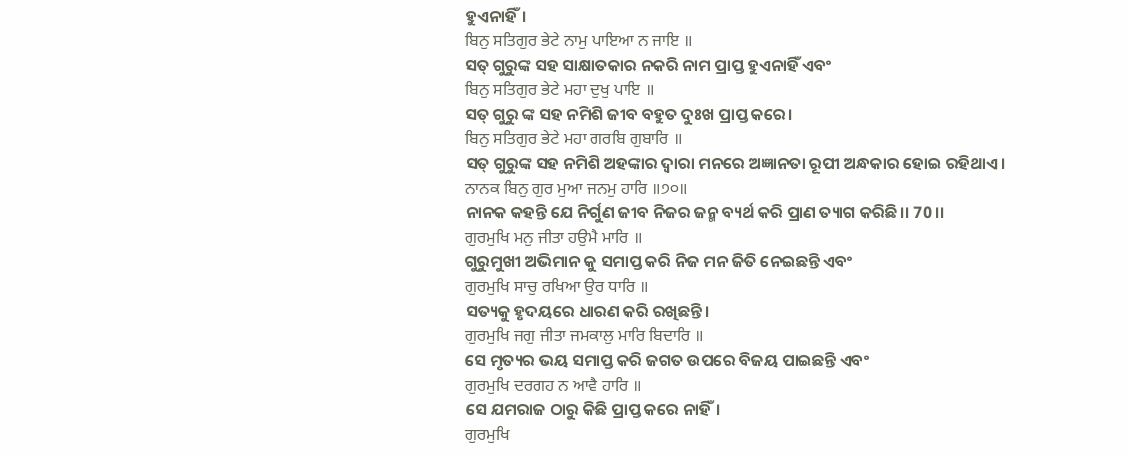ହୁଏନାହିଁ।
ਬਿਨੁ ਸਤਿਗੁਰ ਭੇਟੇ ਨਾਮੁ ਪਾਇਆ ਨ ਜਾਇ ॥
ସତ୍ ଗୁରୁଙ୍କ ସହ ସାକ୍ଷାତକାର ନକରି ନାମ ପ୍ରାପ୍ତ ହୁଏନାହିଁ ଏବଂ
ਬਿਨੁ ਸਤਿਗੁਰ ਭੇਟੇ ਮਹਾ ਦੁਖੁ ਪਾਇ ॥
ସତ୍ ଗୁରୁ ଙ୍କ ସହ ନମିଶି ଜୀବ ବହୁତ ଦୁଃଖ ପ୍ରାପ୍ତ କରେ।
ਬਿਨੁ ਸਤਿਗੁਰ ਭੇਟੇ ਮਹਾ ਗਰਬਿ ਗੁਬਾਰਿ ॥
ସତ୍ ଗୁରୁଙ୍କ ସହ ନମିଶି ଅହଙ୍କାର ଦ୍ଵାରା ମନରେ ଅଜ୍ଞାନତା ରୂପୀ ଅନ୍ଧକାର ହୋଇ ରହିଥାଏ।
ਨਾਨਕ ਬਿਨੁ ਗੁਰ ਮੁਆ ਜਨਮੁ ਹਾਰਿ ॥੭੦॥
ନାନକ କହନ୍ତି ଯେ ନିର୍ଗୁଣ ଜୀବ ନିଜର ଜନ୍ମ ବ୍ୟର୍ଥ କରି ପ୍ରାଣ ତ୍ୟାଗ କରିଛି।। 70 ।।
ਗੁਰਮੁਖਿ ਮਨੁ ਜੀਤਾ ਹਉਮੈ ਮਾਰਿ ॥
ଗୁରୁମୁଖୀ ଅଭିମାନ କୁ ସମାପ୍ତ କରି ନିଜ ମନ ଜିତି ନେଇଛନ୍ତି ଏବଂ
ਗੁਰਮੁਖਿ ਸਾਚੁ ਰਖਿਆ ਉਰ ਧਾਰਿ ॥
ସତ୍ୟକୁ ହୃଦୟରେ ଧାରଣ କରି ରଖିଛନ୍ତି।
ਗੁਰਮੁਖਿ ਜਗੁ ਜੀਤਾ ਜਮਕਾਲੁ ਮਾਰਿ ਬਿਦਾਰਿ ॥
ସେ ମୃତ୍ୟର ଭୟ ସମାପ୍ତ କରି ଜଗତ ଉପରେ ବିଜୟ ପାଇଛନ୍ତି ଏବଂ
ਗੁਰਮੁਖਿ ਦਰਗਹ ਨ ਆਵੈ ਹਾਰਿ ॥
ସେ ଯମରାଜ ଠାରୁ କିଛି ପ୍ରାପ୍ତ କରେ ନାହିଁ।
ਗੁਰਮੁਖਿ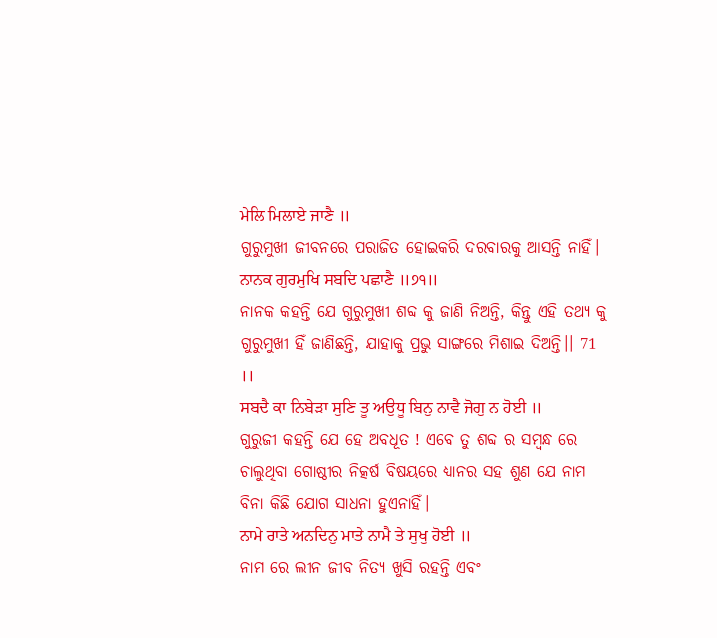ਮੇਲਿ ਮਿਲਾਏ ਜਾਣੈ ॥
ଗୁରୁମୁଖୀ ଜୀବନରେ ପରାଜିତ ହୋଇକରି ଦରବାରକୁ ଆସନ୍ତି ନାହିଁ।
ਨਾਨਕ ਗੁਰਮੁਖਿ ਸਬਦਿ ਪਛਾਣੈ ॥੭੧॥
ନାନକ କହନ୍ତି ଯେ ଗୁରୁମୁଖୀ ଶବ୍ଦ କୁ ଜାଣି ନିଅନ୍ତି, କିନ୍ତୁ ଏହି ତଥ୍ୟ କୁ ଗୁରୁମୁଖୀ ହିଁ ଜାଣିଛନ୍ତି, ଯାହାକୁ ପ୍ରଭୁ ସାଙ୍ଗରେ ମିଶାଇ ଦିଅନ୍ତି।। 71 ।।
ਸਬਦੈ ਕਾ ਨਿਬੇੜਾ ਸੁਣਿ ਤੂ ਅਉਧੂ ਬਿਨੁ ਨਾਵੈ ਜੋਗੁ ਨ ਹੋਈ ॥
ଗୁରୁଜୀ କହନ୍ତି ଯେ ହେ ଅବଧୂତ ! ଏବେ ତୁ ଶବ୍ଦ ର ସମ୍ବନ୍ଧ ରେ ଚାଲୁଥିବା ଗୋଷ୍ଠୀର ନିତ୍କର୍ଷ ବିଷୟରେ ଧ୍ୟାନର ସହ ଶୁଣ ଯେ ନାମ ବିନା କିଛି ଯୋଗ ସାଧନା ହୁଏନାହିଁ।
ਨਾਮੇ ਰਾਤੇ ਅਨਦਿਨੁ ਮਾਤੇ ਨਾਮੈ ਤੇ ਸੁਖੁ ਹੋਈ ॥
ନାମ ରେ ଲୀନ ଜୀବ ନିତ୍ୟ ଖୁସି ରହନ୍ତି ଏବଂ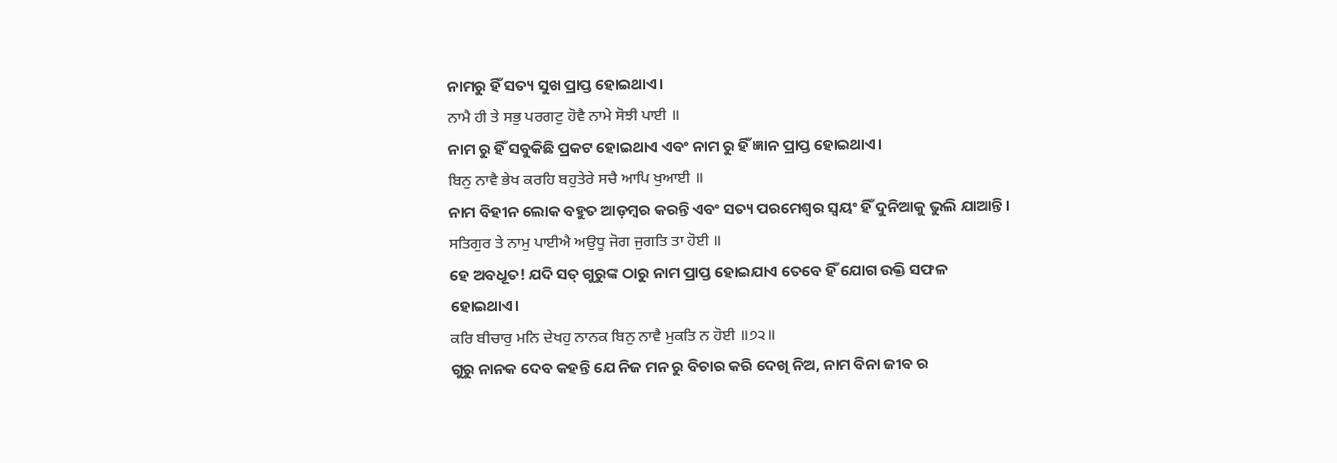ନାମରୁ ହିଁ ସତ୍ୟ ସୁଖ ପ୍ରାପ୍ତ ହୋଇଥାଏ।
ਨਾਮੈ ਹੀ ਤੇ ਸਭੁ ਪਰਗਟੁ ਹੋਵੈ ਨਾਮੇ ਸੋਝੀ ਪਾਈ ॥
ନାମ ରୁ ହିଁ ସବୁକିଛି ପ୍ରକଟ ହୋଇଥାଏ ଏବଂ ନାମ ରୁ ହିଁ ଜ୍ଞାନ ପ୍ରାପ୍ତ ହୋଇଥାଏ।
ਬਿਨੁ ਨਾਵੈ ਭੇਖ ਕਰਹਿ ਬਹੁਤੇਰੇ ਸਚੈ ਆਪਿ ਖੁਆਈ ॥
ନାମ ବିହୀନ ଲୋକ ବହୁତ ଆଡ଼ମ୍ବର କରନ୍ତି ଏବଂ ସତ୍ୟ ପରମେଶ୍ବର ସ୍ୱୟଂ ହିଁ ଦୁନିଆକୁ ଭୁଲି ଯାଆନ୍ତି।
ਸਤਿਗੁਰ ਤੇ ਨਾਮੁ ਪਾਈਐ ਅਉਧੂ ਜੋਗ ਜੁਗਤਿ ਤਾ ਹੋਈ ॥
ହେ ଅବଧୂତ! ଯଦି ସତ୍ ଗୁରୁଙ୍କ ଠାରୁ ନାମ ପ୍ରାପ୍ତ ହୋଇଯାଏ ତେବେ ହିଁ ଯୋଗ ଉକ୍ତି ସଫଳ ହୋଇଥାଏ।
ਕਰਿ ਬੀਚਾਰੁ ਮਨਿ ਦੇਖਹੁ ਨਾਨਕ ਬਿਨੁ ਨਾਵੈ ਮੁਕਤਿ ਨ ਹੋਈ ॥੭੨॥
ଗୁରୁ ନାନକ ଦେବ କହନ୍ତି ଯେ ନିଜ ମନ ରୁ ବିଚାର କରି ଦେଖି ନିଅ, ନାମ ବିନା ଜୀବ ର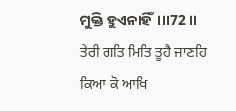ମୁକ୍ତି ହୁଏନାହିଁ।।।72 ।।
ਤੇਰੀ ਗਤਿ ਮਿਤਿ ਤੂਹੈ ਜਾਣਹਿ ਕਿਆ ਕੋ ਆਖਿ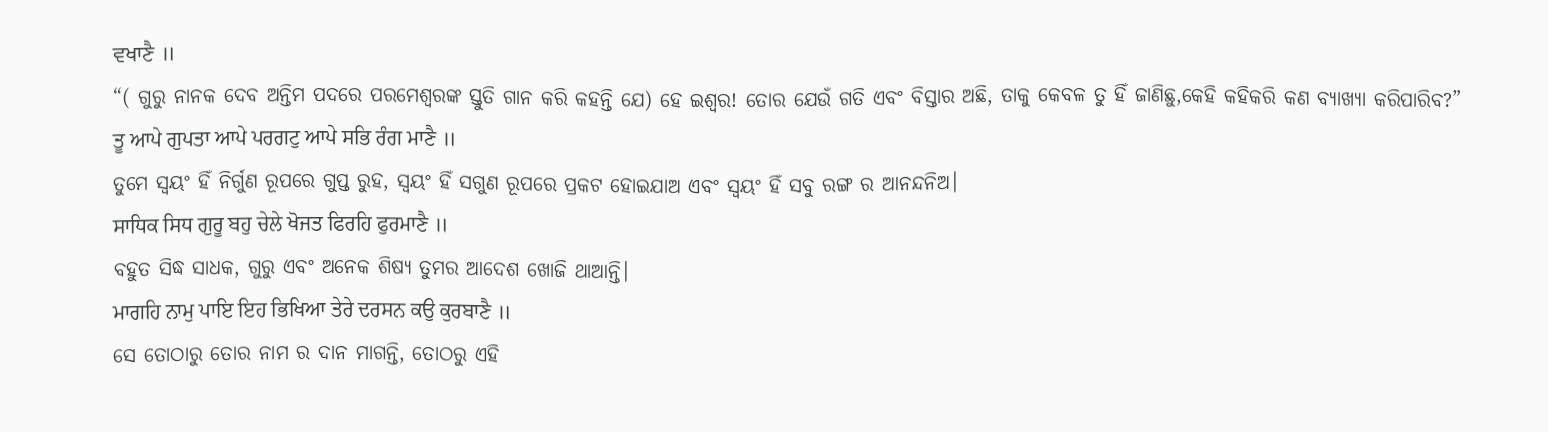ਵਖਾਣੈ ॥
“( ଗୁରୁ ନାନକ ଦେବ ଅନ୍ତିମ ପଦରେ ପରମେଶ୍ୱରଙ୍କ ସ୍ତୁତି ଗାନ କରି କହନ୍ତି ଯେ) ହେ ଇଶ୍ଵର! ତୋର ଯେଉଁ ଗତି ଏବଂ ବିସ୍ତାର ଅଛି, ତାକୁ କେବଳ ତୁ ହିଁ ଜାଣିଛୁ,କେହି କହିକରି କଣ ବ୍ୟାଖ୍ୟା କରିପାରିବ?”
ਤੂ ਆਪੇ ਗੁਪਤਾ ਆਪੇ ਪਰਗਟੁ ਆਪੇ ਸਭਿ ਰੰਗ ਮਾਣੈ ॥
ତୁମେ ସ୍ଵୟଂ ହିଁ ନିର୍ଗୁଣ ରୂପରେ ଗୁପ୍ତ ରୁହ, ସ୍ଵୟଂ ହିଁ ସଗୁଣ ରୂପରେ ପ୍ରକଟ ହୋଇଯାଅ ଏବଂ ସ୍ଵୟଂ ହିଁ ସବୁ ରଙ୍ଗ ର ଆନନ୍ଦନିଅ।
ਸਾਧਿਕ ਸਿਧ ਗੁਰੂ ਬਹੁ ਚੇਲੇ ਖੋਜਤ ਫਿਰਹਿ ਫੁਰਮਾਣੈ ॥
ବହୁତ ସିଦ୍ଧ ସାଧକ, ଗୁରୁ ଏବଂ ଅନେକ ଶିଷ୍ୟ ତୁମର ଆଦେଶ ଖୋଜି ଥାଆନ୍ତି।
ਮਾਗਹਿ ਨਾਮੁ ਪਾਇ ਇਹ ਭਿਖਿਆ ਤੇਰੇ ਦਰਸਨ ਕਉ ਕੁਰਬਾਣੈ ॥
ସେ ତୋଠାରୁ ତୋର ନାମ ର ଦାନ ମାଗନ୍ତି, ତୋଠରୁ ଏହି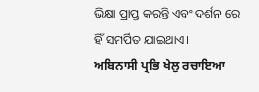ଭିକ୍ଷା ପ୍ରାପ୍ତ କରନ୍ତି ଏବଂ ଦର୍ଶନ ରେ ହିଁ ସମର୍ପିତ ଯାଇଥାଏ।
ਅਬਿਨਾਸੀ ਪ੍ਰਭਿ ਖੇਲੁ ਰਚਾਇਆ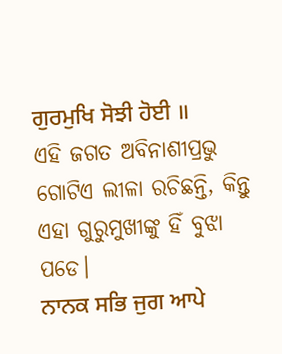ਗੁਰਮੁਖਿ ਸੋਝੀ ਹੋਈ ॥
ଏହି ଜଗତ ଅବିନାଶୀପ୍ରଭୁ ଗୋଟିଏ ଲୀଳା ରଚିଛନ୍ତି, କିନ୍ତୁ ଏହା ଗୁରୁମୁଖୀଙ୍କୁ ହିଁ ବୁଝା ପଡେ।
ਨਾਨਕ ਸਭਿ ਜੁਗ ਆਪੇ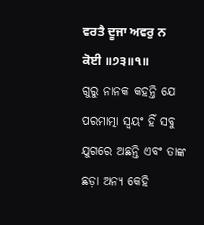ਵਰਤੈ ਦੂਜਾ ਅਵਰੁ ਨ ਕੋਈ ॥੭੩॥੧॥
ଗୁରୁ ନାନକ କହନ୍ତି ଯେ ପରମାତ୍ମା ସ୍ଵୟଂ ହିଁ ସବୁ ଯୁଗରେ ଅଛନ୍ତି ଏବଂ ତାଙ୍କ ଛଡ଼ା ଅନ୍ୟ କେହି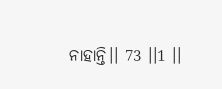ନାହାନ୍ତି।। 73 ।।1 ।।